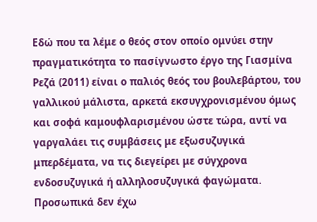Εδώ που τα λέμε ο θεός στον οποίο ομνύει στην πραγματικότητα το πασίγνωστο έργο της Γιασμίνα Ρεζά (2011) είναι ο παλιός θεός του βουλεβάρτου, του γαλλικού μάλιστα, αρκετά εκσυγχρονισμένου όμως και σοφά καμουφλαρισμένου ώστε τώρα, αντί να γαργαλάει τις συμβάσεις με εξωσυζυγικά μπερδέματα, να τις διεγείρει με σύγχρονα ενδοσυζυγικά ή αλληλοσυζυγικά φαγώματα.
Προσωπικά δεν έχω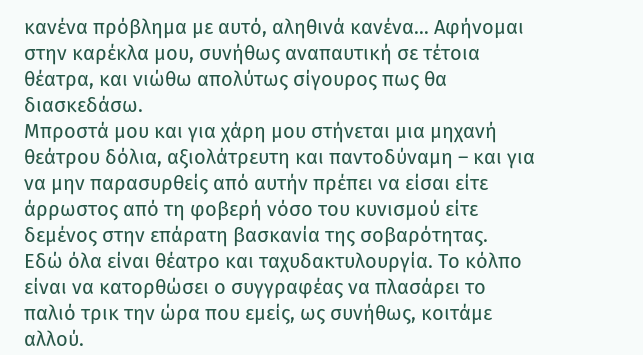κανένα πρόβλημα με αυτό, αληθινά κανένα… Αφήνομαι στην καρέκλα μου, συνήθως αναπαυτική σε τέτοια θέατρα, και νιώθω απολύτως σίγουρος πως θα διασκεδάσω.
Μπροστά μου και για χάρη μου στήνεται μια μηχανή θεάτρου δόλια, αξιολάτρευτη και παντοδύναμη – και για να μην παρασυρθείς από αυτήν πρέπει να είσαι είτε άρρωστος από τη φοβερή νόσο του κυνισμού είτε δεμένος στην επάρατη βασκανία της σοβαρότητας.
Εδώ όλα είναι θέατρο και ταχυδακτυλουργία. Το κόλπο είναι να κατορθώσει ο συγγραφέας να πλασάρει το παλιό τρικ την ώρα που εμείς, ως συνήθως, κοιτάμε αλλού.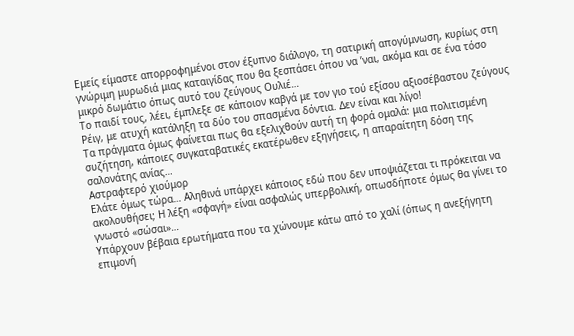Εμείς είμαστε απορροφημένοι στον έξυπνο διάλογο, τη σατιρική απογύμνωση, κυρίως στη γνώριμη μυρωδιά μιας καταιγίδας που θα ξεσπάσει όπου να ’ναι, ακόμα και σε ένα τόσο μικρό δωμάτιο όπως αυτό του ζεύγους Ουλιέ…
Το παιδί τους, λέει, έμπλεξε σε κάποιον καβγά με τον γιο τού εξίσου αξιοσέβαστου ζεύγους Ρέιγ, με ατυχή κατάληξη τα δύο του σπασμένα δόντια. Δεν είναι και λίγο!
Τα πράγματα όμως φαίνεται πως θα εξελιχθούν αυτή τη φορά ομαλά: μια πολιτισμένη συζήτηση, κάποιες συγκαταβατικές εκατέρωθεν εξηγήσεις, η απαραίτητη δόση της σαλονάτης ανίας…
Αστραφτερό χιούμορ
Ελάτε όμως τώρα… Αληθινά υπάρχει κάποιος εδώ που δεν υποψιάζεται τι πρόκειται να ακολουθήσει; Η λέξη «σφαγή» είναι ασφαλώς υπερβολική, οπωσδήποτε όμως θα γίνει το γνωστό «σώσαι»…
Υπάρχουν βέβαια ερωτήματα που τα χώνουμε κάτω από το χαλί (όπως η ανεξήγητη επιμονή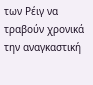των Ρέιγ να τραβούν χρονικά την αναγκαστική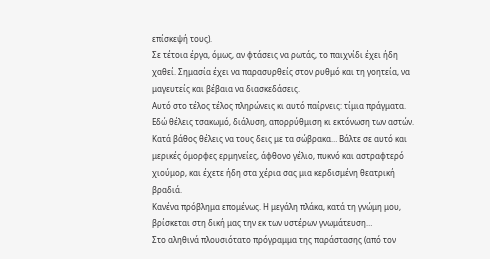επίσκεψή τους).
Σε τέτοια έργα, όμως, αν φτάσεις να ρωτάς, το παιχνίδι έχει ήδη χαθεί. Σημασία έχει να παρασυρθείς στον ρυθμό και τη γοητεία, να μαγευτείς και βέβαια να διασκεδάσεις.
Αυτό στο τέλος τέλος πληρώνεις κι αυτό παίρνεις: τίμια πράγματα. Εδώ θέλεις τσακωμό, διάλυση, απορρύθμιση κι εκτόνωση των αστών. Κατά βάθος θέλεις να τους δεις με τα σώβρακα… Βάλτε σε αυτό και μερικές όμορφες ερμηνείες, άφθονο γέλιο, πυκνό και αστραφτερό χιούμορ, και έχετε ήδη στα χέρια σας μια κερδισμένη θεατρική βραδιά.
Κανένα πρόβλημα επομένως. Η μεγάλη πλάκα, κατά τη γνώμη μου, βρίσκεται στη δική μας την εκ των υστέρων γνωμάτευση…
Στο αληθινά πλουσιότατο πρόγραμμα της παράστασης (από τον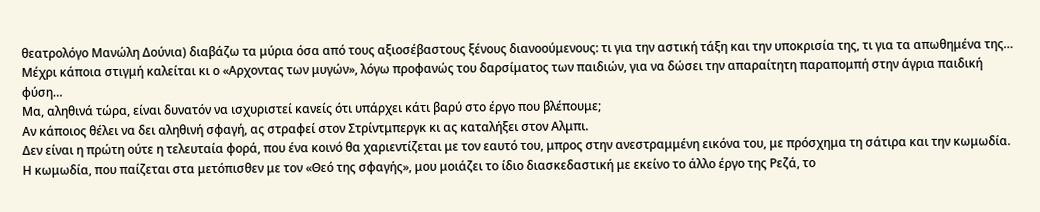θεατρολόγο Μανώλη Δούνια) διαβάζω τα μύρια όσα από τους αξιοσέβαστους ξένους διανοούμενους: τι για την αστική τάξη και την υποκρισία της, τι για τα απωθημένα της… Μέχρι κάποια στιγμή καλείται κι ο «Αρχοντας των μυγών», λόγω προφανώς του δαρσίματος των παιδιών, για να δώσει την απαραίτητη παραπομπή στην άγρια παιδική φύση…
Μα, αληθινά τώρα, είναι δυνατόν να ισχυριστεί κανείς ότι υπάρχει κάτι βαρύ στο έργο που βλέπουμε;
Αν κάποιος θέλει να δει αληθινή σφαγή, ας στραφεί στον Στρίντμπεργκ κι ας καταλήξει στον Αλμπι.
Δεν είναι η πρώτη ούτε η τελευταία φορά, που ένα κοινό θα χαριεντίζεται με τον εαυτό του, μπρος στην ανεστραμμένη εικόνα του, με πρόσχημα τη σάτιρα και την κωμωδία.
Η κωμωδία, που παίζεται στα μετόπισθεν με τον «Θεό της σφαγής», μου μοιάζει το ίδιο διασκεδαστική με εκείνο το άλλο έργο της Ρεζά, το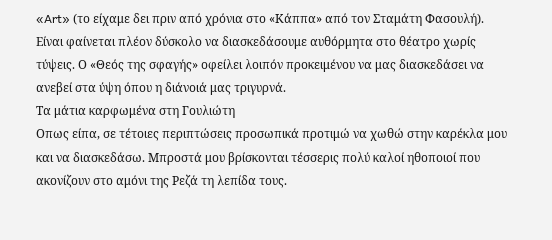«Art» (το είχαμε δει πριν από χρόνια στο «Κάππα» από τον Σταμάτη Φασουλή). Είναι φαίνεται πλέον δύσκολο να διασκεδάσουμε αυθόρμητα στο θέατρο χωρίς τύψεις. Ο «Θεός της σφαγής» οφείλει λοιπόν προκειμένου να μας διασκεδάσει να ανεβεί στα ύψη όπου η διάνοιά μας τριγυρνά.
Τα μάτια καρφωμένα στη Γουλιώτη
Οπως είπα, σε τέτοιες περιπτώσεις προσωπικά προτιμώ να χωθώ στην καρέκλα μου και να διασκεδάσω. Μπροστά μου βρίσκονται τέσσερις πολύ καλοί ηθοποιοί που ακονίζουν στο αμόνι της Ρεζά τη λεπίδα τους.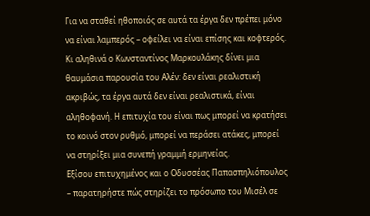Για να σταθεί ηθοποιός σε αυτά τα έργα δεν πρέπει μόνο να είναι λαμπερός – οφείλει να είναι επίσης και κοφτερός.
Κι αληθινά ο Κωνσταντίνος Μαρκουλάκης δίνει μια θαυμάσια παρουσία του Αλέν: δεν είναι ρεαλιστική ακριβώς, τα έργα αυτά δεν είναι ρεαλιστικά, είναι αληθοφανή. Η επιτυχία του είναι πως μπορεί να κρατήσει το κοινό στον ρυθμό, μπορεί να περάσει ατάκες, μπορεί να στηρίξει μια συνεπή γραμμή ερμηνείας.
Εξίσου επιτυχημένος και ο Οδυσσέας Παπασπηλιόπουλος – παρατηρήστε πώς στηρίζει το πρόσωπο του Μισέλ σε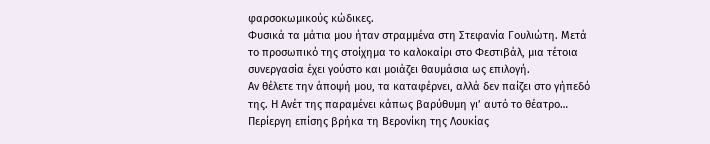φαρσοκωμικούς κώδικες.
Φυσικά τα μάτια μου ήταν στραμμένα στη Στεφανία Γουλιώτη. Μετά το προσωπικό της στοίχημα το καλοκαίρι στο Φεστιβάλ, μια τέτοια συνεργασία έχει γούστο και μοιάζει θαυμάσια ως επιλογή.
Αν θέλετε την άποψή μου, τα καταφέρνει, αλλά δεν παίζει στο γήπεδό της. Η Ανέτ της παραμένει κάπως βαρύθυμη γι’ αυτό το θέατρο…
Περίεργη επίσης βρήκα τη Βερονίκη της Λουκίας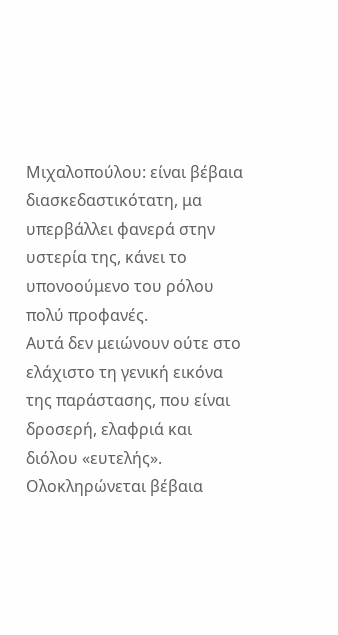Μιχαλοπούλου: είναι βέβαια διασκεδαστικότατη, μα υπερβάλλει φανερά στην υστερία της, κάνει το υπονοούμενο του ρόλου πολύ προφανές.
Αυτά δεν μειώνουν ούτε στο ελάχιστο τη γενική εικόνα της παράστασης, που είναι δροσερή, ελαφριά και διόλου «ευτελής».
Ολοκληρώνεται βέβαια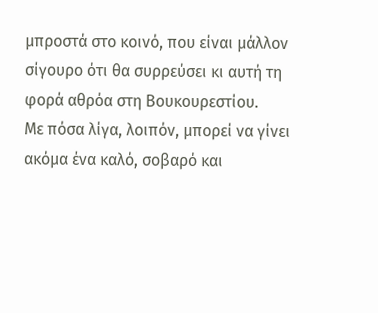μπροστά στο κοινό, που είναι μάλλον σίγουρο ότι θα συρρεύσει κι αυτή τη φορά αθρόα στη Βουκουρεστίου.
Με πόσα λίγα, λοιπόν, μπορεί να γίνει ακόμα ένα καλό, σοβαρό και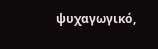ψυχαγωγικό,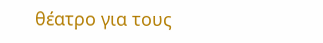θέατρο για τους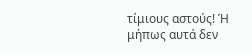τίμιους αστούς! Ή μήπως αυτά δεν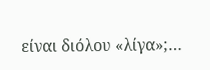είναι διόλου «λίγα»;…